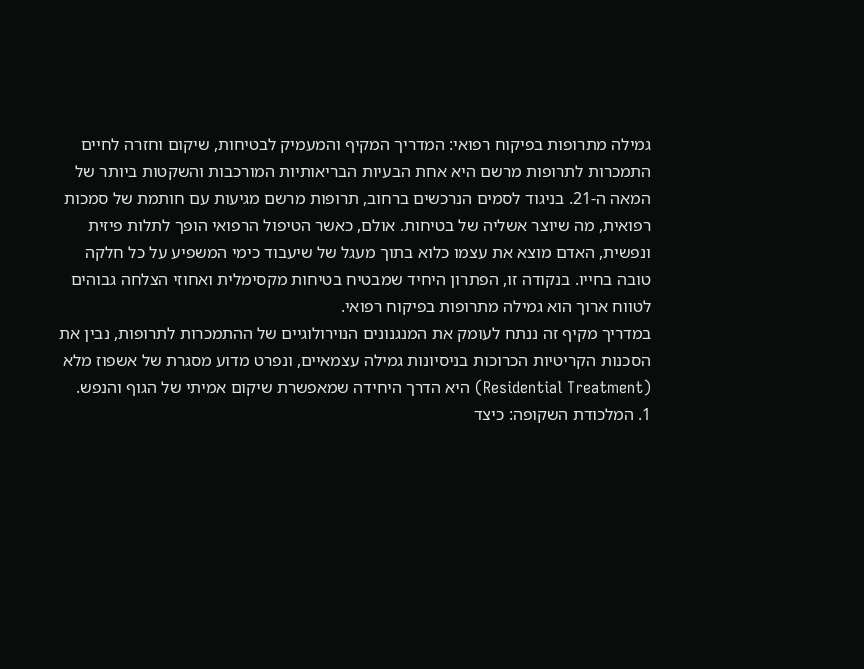גמילה מתרופות בפיקוח רפואי: המדריך המקיף והמעמיק לבטיחות, שיקום וחזרה לחיים
התמכרות לתרופות מרשם היא אחת הבעיות הבריאותיות המורכבות והשקטות ביותר של המאה ה-21. בניגוד לסמים הנרכשים ברחוב, תרופות מרשם מגיעות עם חותמת של סמכות רפואית, מה שיוצר אשליה של בטיחות. אולם, כאשר הטיפול הרפואי הופך לתלות פיזית ונפשית, האדם מוצא את עצמו כלוא בתוך מעגל של שיעבוד כימי המשפיע על כל חלקה טובה בחייו. בנקודה זו, הפתרון היחיד שמבטיח בטיחות מקסימלית ואחוזי הצלחה גבוהים לטווח ארוך הוא גמילה מתרופות בפיקוח רפואי.
במדריך מקיף זה ננתח לעומק את המנגנונים הנוירולוגיים של ההתמכרות לתרופות, נבין את הסכנות הקריטיות הכרוכות בניסיונות גמילה עצמאיים, ונפרט מדוע מסגרת של אשפוז מלא (Residential Treatment) היא הדרך היחידה שמאפשרת שיקום אמיתי של הגוף והנפש.
1. המלכודת השקופה: כיצד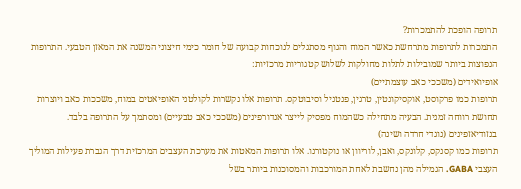תרופה הופכת להתמכרות?
התמכרות לתרופות מתרחשת כאשר המוח והגוף מסתגלים לנוכחות קבועה של חומר כימי חיצוני המשנה את המאזן הטבעי. התרופות הנפוצות ביותר שמובילות לתלות מחולקות לשלוש קטגוריות מרכזיות:
אופיואידים (משככי כאב עוצמתיים)
תרופות כמו פרקוסט, אוקסיקונטין, טרגין, פנטניל וסיבוטקס. תרופות אלו נקשרות לקולטני האופיאטים במוח, משככות כאב ויוצרות תחושת רווחה זמנית. הבעיה מתחילה כשהמוח מפסיק לייצר אנדורפינים (משככי כאב טבעיים) ומסתמך על התרופה בלבד.
בנזודיאזפינים (נוגדי חרדה ושינה)
תרופות כמו קסנקס, קלונקס, ואבן, לוריוון או נוקטורנו. אלו תרופות המאטות את מערכת העצבים המרכזית דרך הגברת פעילות המוליך העצבי GABA. הגמילה מהן נחשבת לאחת המורכבות והמסוכנות ביותר בשל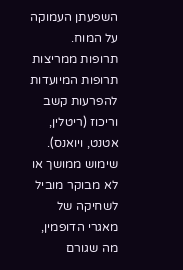השפעתן העמוקה על המוח.
תרופות ממריצות
תרופות המיועדות להפרעות קשב וריכוז (ריטלין, אטנט, ויואנס). שימוש ממושך או לא מבוקר מוביל לשחיקה של מאגרי הדופמין, מה שגורם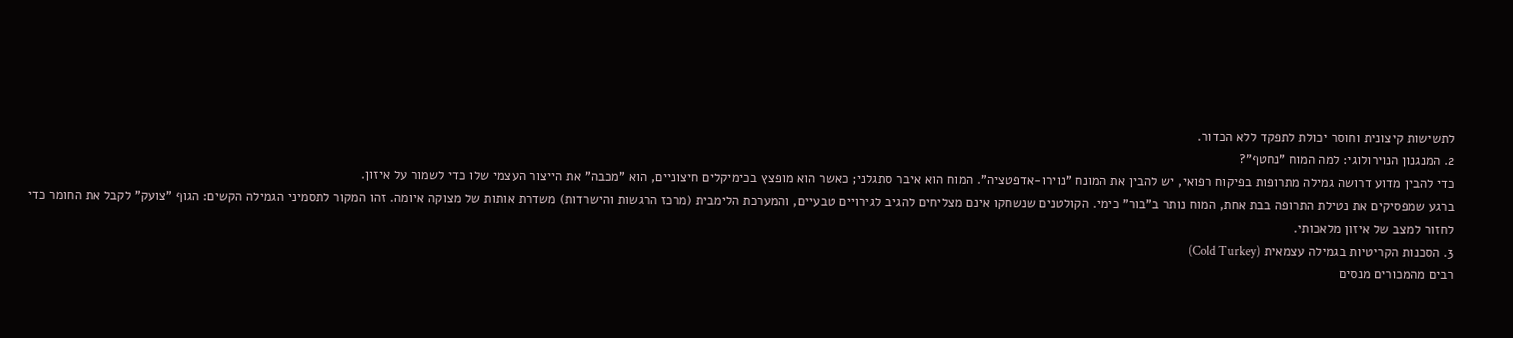לתשישות קיצונית וחוסר יכולת לתפקד ללא הכדור.
2. המנגנון הנוירולוגי: למה המוח "נחטף"?
כדי להבין מדוע דרושה גמילה מתרופות בפיקוח רפואי, יש להבין את המונח "נוירו-אדפטציה". המוח הוא איבר סתגלני; כאשר הוא מופצץ בכימיקלים חיצוניים, הוא "מכבה" את הייצור העצמי שלו כדי לשמור על איזון.
ברגע שמפסיקים את נטילת התרופה בבת אחת, המוח נותר ב"בור" כימי. הקולטנים שנשחקו אינם מצליחים להגיב לגירויים טבעיים, והמערכת הלימבית (מרכז הרגשות והישרדות) משדרת אותות של מצוקה איומה. זהו המקור לתסמיני הגמילה הקשים: הגוף "צועק" לקבל את החומר כדי לחזור למצב של איזון מלאכותי.
3. הסכנות הקריטיות בגמילה עצמאית (Cold Turkey)
רבים מהמכורים מנסים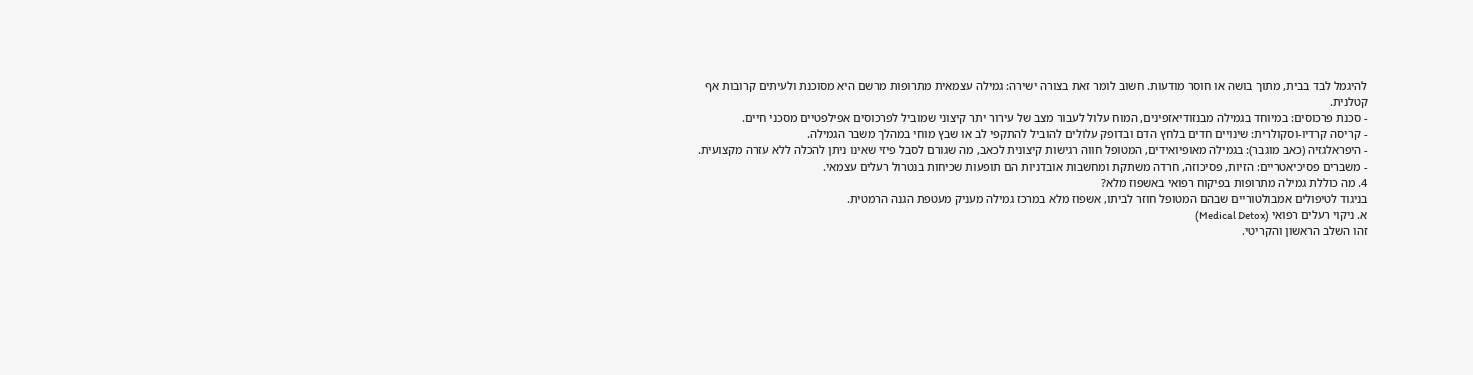להיגמל לבד בבית, מתוך בושה או חוסר מודעות. חשוב לומר זאת בצורה ישירה: גמילה עצמאית מתרופות מרשם היא מסוכנת ולעיתים קרובות אף קטלנית.
- סכנת פרכוסים: במיוחד בגמילה מבנזודיאזפינים, המוח עלול לעבור מצב של עירור יתר קיצוני שמוביל לפרכוסים אפילפטיים מסכני חיים.
- קריסה קרדיו-וסקולרית: שינויים חדים בלחץ הדם ובדופק עלולים להוביל להתקפי לב או שבץ מוחי במהלך משבר הגמילה.
- היפראלגזיה (כאב מוגבר): בגמילה מאופיואידים, המטופל חווה רגישות קיצונית לכאב, מה שגורם לסבל פיזי שאינו ניתן להכלה ללא עזרה מקצועית.
- משברים פסיכיאטריים: הזיות, פסיכוזה, חרדה משתקת ומחשבות אובדניות הם תופעות שכיחות בנטרול רעלים עצמאי.
4. מה כוללת גמילה מתרופות בפיקוח רפואי באשפוז מלא?
בניגוד לטיפולים אמבולטוריים שבהם המטופל חוזר לביתו, אשפוז מלא במרכז גמילה מעניק מעטפת הגנה הרמטית.
א. ניקוי רעלים רפואי (Medical Detox)
זהו השלב הראשון והקריטי.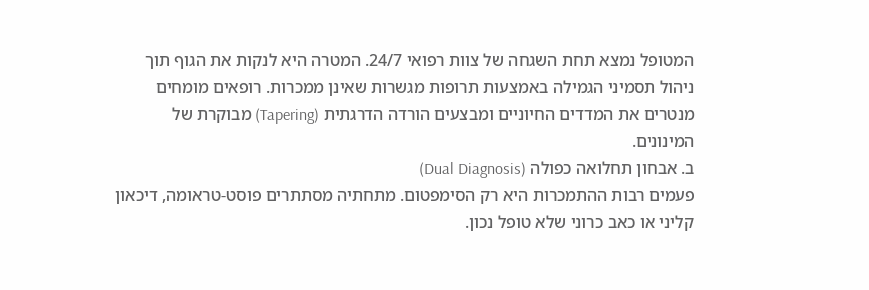המטופל נמצא תחת השגחה של צוות רפואי 24/7. המטרה היא לנקות את הגוף תוך ניהול תסמיני הגמילה באמצעות תרופות מגשרות שאינן ממכרות. רופאים מומחים מנטרים את המדדים החיוניים ומבצעים הורדה הדרגתית (Tapering) מבוקרת של המינונים.
ב. אבחון תחלואה כפולה (Dual Diagnosis)
פעמים רבות ההתמכרות היא רק הסימפטום. מתחתיה מסתתרים פוסט-טראומה, דיכאון קליני או כאב כרוני שלא טופל נכון.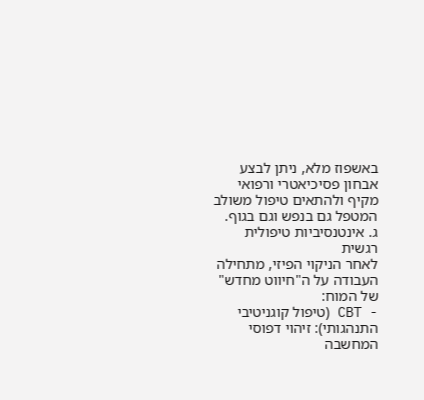באשפוז מלא, ניתן לבצע אבחון פסיכיאטרי ורפואי מקיף ולהתאים טיפול משולב המטפל גם בנפש וגם בגוף.
ג. אינטנסיביות טיפולית רגשית
לאחר הניקוי הפיזי, מתחילה העבודה על ה"חיווט מחדש" של המוח:
- CBT (טיפול קוגניטיבי התנהגותי): זיהוי דפוסי המחשבה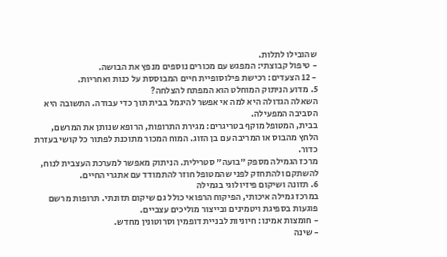שהובילו לתלות.
- טיפול קבוצתי: המפגש עם מכורים נוספים מנפץ את הבושה.
- 12 הצעדים: רכישת פילוסופיית חיים המבוססת על כנות ואחריות.
5. מדוע הניתוק המוחלט הוא המפתח להצלחה?
השאלה הגדולה היא למה אי אפשר להיגמל בבית תוך כדי עבודה. התשובה היא הסביבה המפעילה.
בבית, המטופל מוקף בטריגרים: מגירת התרופות, הרופא שנותן את המרשם, הלחץ מהבוס או המריבה עם בן הזוג. המוח המכור מתוכנת לפתור כל קושי בעזרת כדור.
מרכז הגמילה מספק "בועה" סטרילית. הניתוק מאפשר למערכת העצבית לנוח, להשתקם ולהתחזק לפני שהמטופל חוזר להתמודד עם אתגרי החיים.
6. תזונה ושיקום פיזיולוגי בגמילה
במרכז גמילה איכותי, הפיקוח הרפואי כולל גם שיקום תזונתי. תרופות מרשם פוגעות בספיגת ויטמינים ובייצור מוליכים עצביים.
- חומצות אמינו: חיוניות לבניית דופמין וסרוטונין מחדש.
- שינה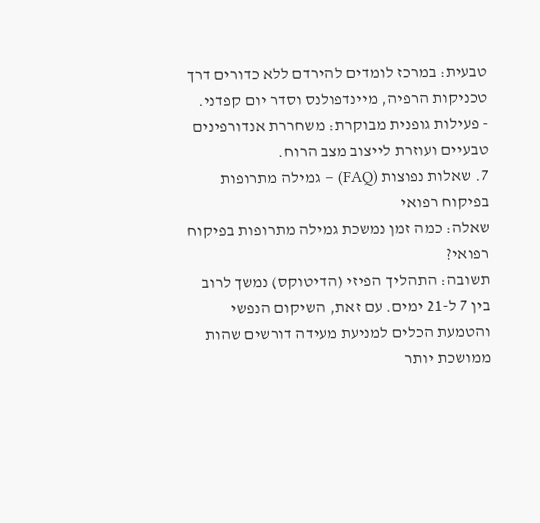טבעית: במרכז לומדים להירדם ללא כדורים דרך טכניקות הרפיה, מיינדפולנס וסדר יום קפדני.
- פעילות גופנית מבוקרת: משחררת אנדורפינים טבעיים ועוזרת לייצוב מצב הרוח.
7. שאלות נפוצות (FAQ) – גמילה מתרופות בפיקוח רפואי
שאלה: כמה זמן נמשכת גמילה מתרופות בפיקוח רפואי?
תשובה: התהליך הפיזי (הדיטוקס) נמשך לרוב בין 7 ל-21 ימים. עם זאת, השיקום הנפשי והטמעת הכלים למניעת מעידה דורשים שהות ממושכת יותר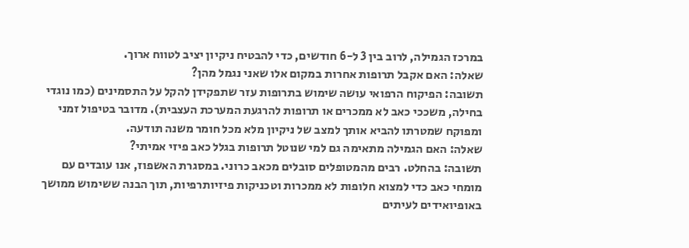במרכז הגמילה, לרוב בין 3 ל-6 חודשים, כדי להבטיח ניקיון יציב לטווח ארוך.
שאלה: האם אקבל תרופות אחרות במקום אלו שאני נגמל מהן?
תשובה: הפיקוח הרפואי עושה שימוש בתרופות עזר שתפקידן להקל על התסמינים (כמו נוגדי בחילה, משככי כאב לא ממכרים או תרופות להרגעת המערכת העצבית). מדובר בטיפול זמני ומפוקח שמטרתו להביא אותך למצב של ניקיון מלא מכל חומר משנה תודעה.
שאלה: האם הגמילה מתאימה גם למי שנוטל תרופות בגלל כאב פיזי אמיתי?
תשובה: בהחלט. רבים מהמטופלים סובלים מכאב כרוני. במסגרת האשפוז, אנו עובדים עם מומחי כאב כדי למצוא חלופות לא ממכרות וטכניקות פיזיותרפיות, תוך הבנה ששימוש ממושך באופיואידים לעיתים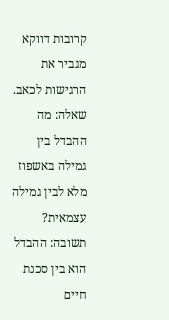קרובות דווקא מגביר את הרגישות לכאב.
שאלה: מה ההבדל בין גמילה באשפוז מלא לבין גמילה עצמאית?
תשובה: ההבדל הוא בין סכנת חיים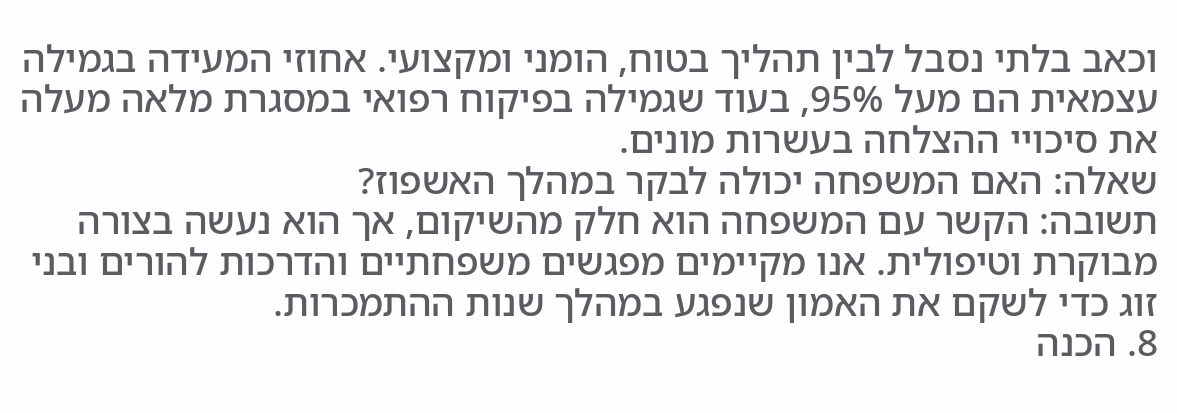וכאב בלתי נסבל לבין תהליך בטוח, הומני ומקצועי. אחוזי המעידה בגמילה עצמאית הם מעל 95%, בעוד שגמילה בפיקוח רפואי במסגרת מלאה מעלה את סיכויי ההצלחה בעשרות מונים.
שאלה: האם המשפחה יכולה לבקר במהלך האשפוז?
תשובה: הקשר עם המשפחה הוא חלק מהשיקום, אך הוא נעשה בצורה מבוקרת וטיפולית. אנו מקיימים מפגשים משפחתיים והדרכות להורים ובני זוג כדי לשקם את האמון שנפגע במהלך שנות ההתמכרות.
8. הכנה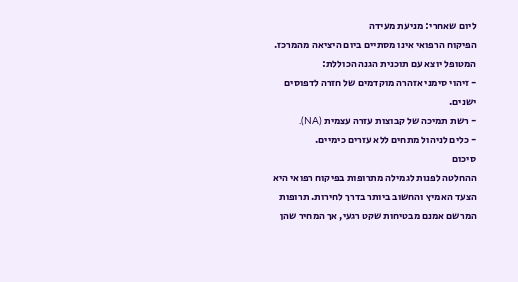ליום שאחרי: מניעת מעידה
הפיקוח הרפואי אינו מסתיים ביום היציאה מהמרכז. המטופל יוצא עם תוכנית הגנה הכוללת:
- זיהוי סימני אזהרה מוקדמים של חזרה לדפוסים ישנים.
- רשת תמיכה של קבוצות עזרה עצמית (NA).
- כלים לניהול מתחים ללא עזרים כימיים.
סיכום
ההחלטה לפנות לגמילה מתרופות בפיקוח רפואי היא הצעד האמיץ והחשוב ביותר בדרך לחירות. תרופות המרשם אמנם מבטיחות שקט רגעי, אך המחיר שהן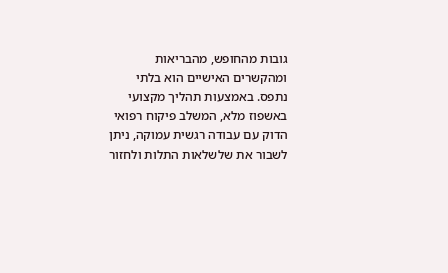גובות מהחופש, מהבריאות ומהקשרים האישיים הוא בלתי נתפס. באמצעות תהליך מקצועי באשפוז מלא, המשלב פיקוח רפואי הדוק עם עבודה רגשית עמוקה, ניתן לשבור את שלשלאות התלות ולחזור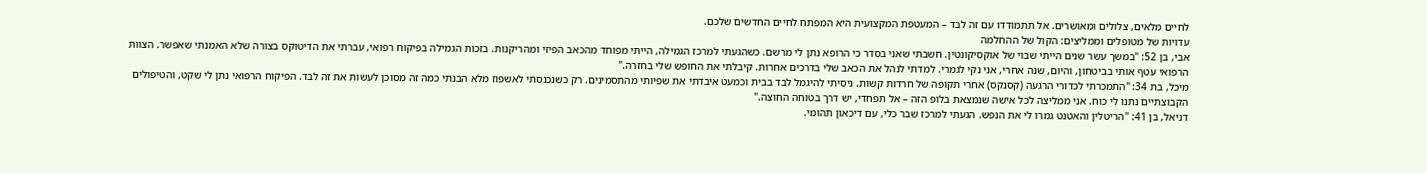לחיים מלאים, צלולים ומאושרים. אל תתמודדו עם זה לבד – המעטפת המקצועית היא המפתח לחיים החדשים שלכם.
עדויות של מטופלים וממליצים: הקול של ההחלמה
אבי, בן 52: "במשך עשר שנים הייתי שבוי של אוקסיקונטין. חשבתי שאני בסדר כי הרופא נתן לי מרשם. כשהגעתי למרכז הגמילה, הייתי מפוחד מהכאב הפיזי ומהריקנות. בזכות הגמילה בפיקוח רפואי, עברתי את הדיטוקס בצורה שלא האמנתי שאפשר. הצוות הרפואי עטף אותי בביטחון, והיום, שנה אחרי, אני נקי לגמרי. למדתי לנהל את הכאב שלי בדרכים אחרות. קיבלתי את החופש שלי בחזרה."
מיכל, בת 34: "התמכרתי לכדורי הרגעה (קסנקס) אחרי תקופה של חרדות קשות. ניסיתי להיגמל לבד בבית וכמעט איבדתי את שפיותי מהתסמינים. רק כשנכנסתי לאשפוז מלא הבנתי כמה זה מסוכן לעשות את זה לבד. הפיקוח הרפואי נתן לי שקט, והטיפולים הקבוצתיים נתנו לי כוח. אני ממליצה לכל אישה שנמצאת בלופ הזה – אל תפחדי, יש דרך בטוחה החוצה."
דניאל, בן 41: "הריטלין והאטנט גמרו לי את הנפש. הגעתי למרכז שבר כלי, עם דיכאון תהומי.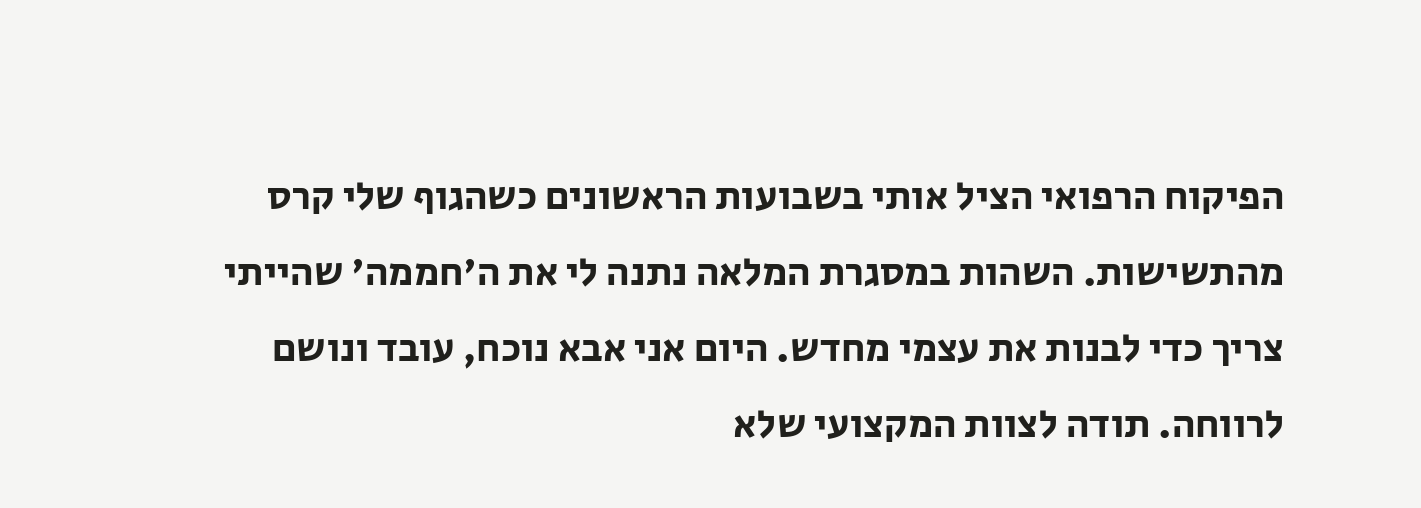הפיקוח הרפואי הציל אותי בשבועות הראשונים כשהגוף שלי קרס מהתשישות. השהות במסגרת המלאה נתנה לי את ה'חממה' שהייתי צריך כדי לבנות את עצמי מחדש. היום אני אבא נוכח, עובד ונושם לרווחה. תודה לצוות המקצועי שלא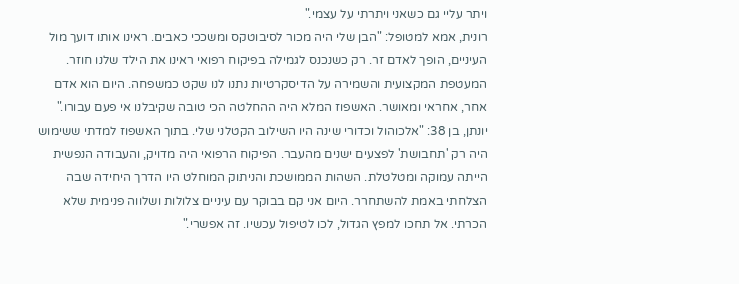ויתר עליי גם כשאני ויתרתי על עצמי."
רונית, אמא למטופל: "הבן שלי היה מכור לסיבוטקס ומשככי כאבים. ראינו אותו דועך מול העיניים, הופך לאדם זר. רק כשנכנס לגמילה בפיקוח רפואי ראינו את הילד שלנו חוזר. המעטפת המקצועית והשמירה על הדיסקרטיות נתנו לנו שקט כמשפחה. היום הוא אדם אחר, אחראי ומאושר. האשפוז המלא היה ההחלטה הכי טובה שקיבלנו אי פעם עבורו."
יונתן, בן 38: "אלכוהול וכדורי שינה היו השילוב הקטלני שלי. בתוך האשפוז למדתי ששימוש היה רק 'תחבושת' לפצעים ישנים מהעבר. הפיקוח הרפואי היה מדויק, והעבודה הנפשית הייתה עמוקה ומטלטלת. השהות הממושכת והניתוק המוחלט היו הדרך היחידה שבה הצלחתי באמת להשתחרר. היום אני קם בבוקר עם עיניים צלולות ושלווה פנימית שלא הכרתי. אל תחכו למפץ הגדול, לכו לטיפול עכשיו. זה אפשרי."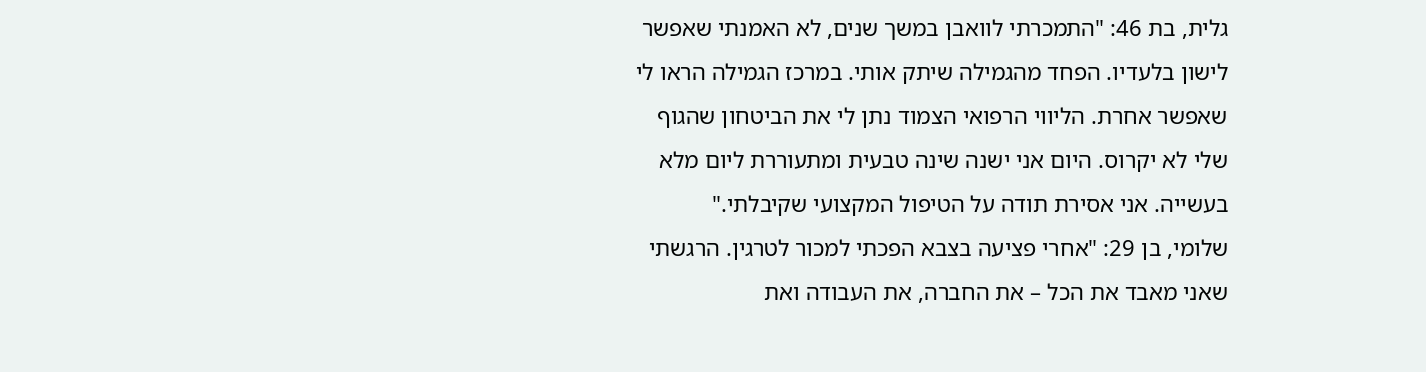גלית, בת 46: "התמכרתי לוואבן במשך שנים, לא האמנתי שאפשר לישון בלעדיו. הפחד מהגמילה שיתק אותי. במרכז הגמילה הראו לי שאפשר אחרת. הליווי הרפואי הצמוד נתן לי את הביטחון שהגוף שלי לא יקרוס. היום אני ישנה שינה טבעית ומתעוררת ליום מלא בעשייה. אני אסירת תודה על הטיפול המקצועי שקיבלתי."
שלומי, בן 29: "אחרי פציעה בצבא הפכתי למכור לטרגין. הרגשתי שאני מאבד את הכל – את החברה, את העבודה ואת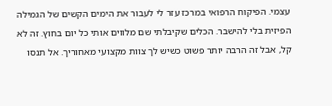עצמי. הפיקוח הרפואי במרכז עזר לי לעבור את הימים הקשים של הגמילה הפיזית בלי להישבר. הכלים שקיבלתי שם מלווים אותי כל יום בחוץ. זה לא קל, אבל זה הרבה יותר פשוט כשיש לך צוות מקצועי מאחוריך. אל תנסו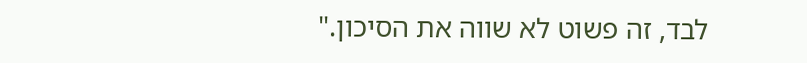לבד, זה פשוט לא שווה את הסיכון."